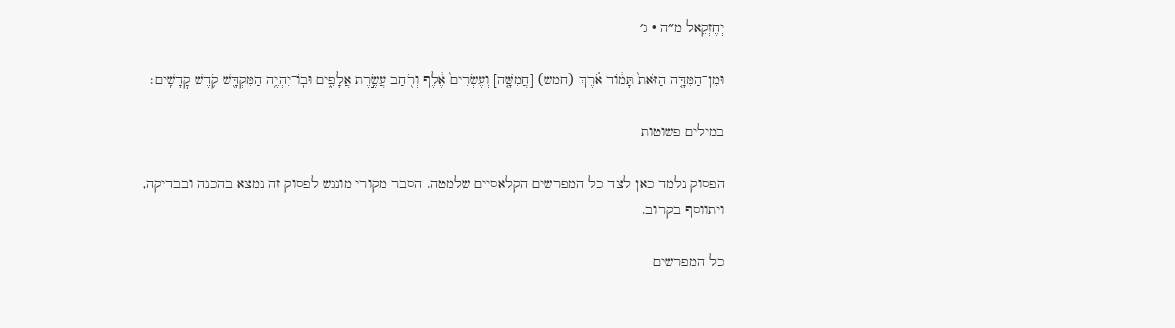יְחֶזְקֵאל מ״ה · ג׳

וּמִן־הַמִּדָּ֤ה הַזֹּאת֙ תָּמ֔וֹד אֹ֗רֶךְ (חמש) [חֲמִשָּׁ֤ה] וְעֶשְׂרִים֙ אֶ֔לֶף וְרֹ֖חַב עֲשֶׂ֣רֶת אֲלָפִ֑ים וּבֽוֹ־יִהְיֶ֥ה הַמִּקְדָּ֖שׁ קֹ֥דֶשׁ קׇדָשִֽׁים׃

במילים פשוטות

הפסוק נלמד כאן לצד כל המפרשים הקלאסיים שלמטה. הסבר מקורי מונגש לפסוק זה נמצא בהכנה ובבדיקה, ויתווסף בקרוב.

כל המפרשים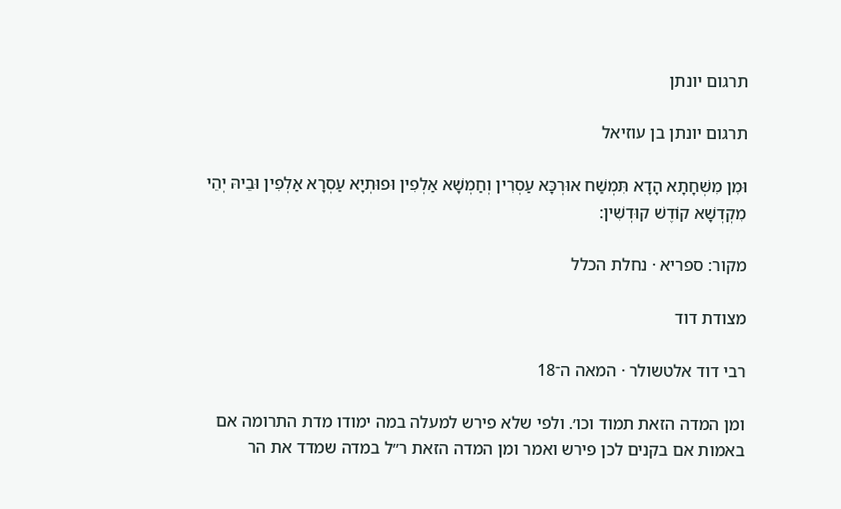תרגום יונתן

תרגום יונתן בן עוזיאל

וּמִן מִשְׁחָתָא הָדָא תִּמְשַׁח אוּרְכָּא עַסְרִין וְחַמְשָׁא אַלְפִין וּפוּתְיָא עַסְרָא אַלְפִין וּבֵיהּ יְהֵי מִקְדְשָׁא קוֹדֶשׁ קוּדְשִׁין:

מקור: ספריא · נחלת הכלל

מצודת דוד

רבי דוד אלטשולר · המאה ה־18

ומן המדה הזאת תמוד וכו׳. ולפי שלא פירש למעלה במה ימודו מדת התרומה אם באמות אם בקנים לכן פירש ואמר ומן המדה הזאת ר״ל במדה שמדד את הר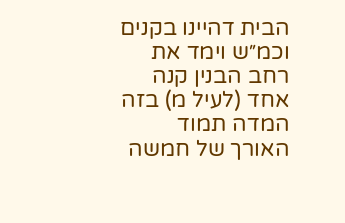הבית דהיינו בקנים וכמ״ש וימד את רחב הבנין קנה אחד (לעיל מ) בזה המדה תמוד האורך של חמשה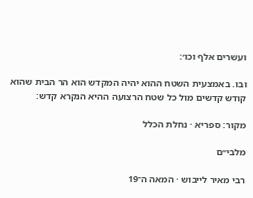ועשרים אלף וכו׳:

ובו. באמצעית השטח ההוא יהיה המקדש הוא הר הבית שהוא קודש קדשים מול כל שטח הרצועה ההיא הנקרא קדש:

מקור: ספריא · נחלת הכלל

מלבי״ם

רבי מאיר לייבוש · המאה ה־19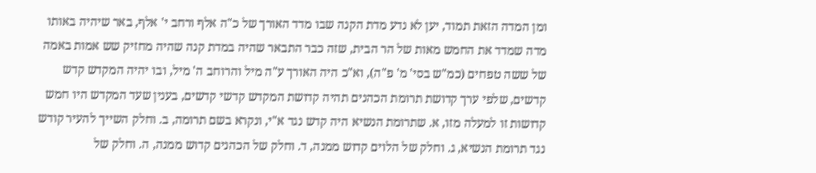ומן המדה הזאת תמוד, יען לא נדע מדת הקנה שבו מדד האורך של כ"ה אלף ורחב י' אלף, באר שיהיה באותו מדה שמדד את החמש מאות של הר הבית, שזה כבר התבאר שהיה במדת קנה שהיה מחזיק שש אמות באמה של ששה טפחים (כמ"ש בסי' מ' פ"ה), וא"כ היה האורך ע"ה מיל והרוחב ה' מיל, ובו יהיה המקדש קדש קדשים, שלפי ערך קדושת תרומת הכהנים תהיה קדושת המקדש קדשי קדשים, בענין שעד המקדש היו חמש קדושות זו למעלה מזו, א. שתרומת הנשיא היה קדש נגד א"י, ונקרא בשם תרומה, ב. וחלק השייך להעיר קודש נגד תרומת הנשיא, ג. וחלק של הלוים קדוש ממנה, ד. וחלק של הכהנים קדוש ממנה, ה. וחלק של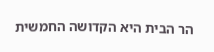הר הבית היא הקדושה החמשית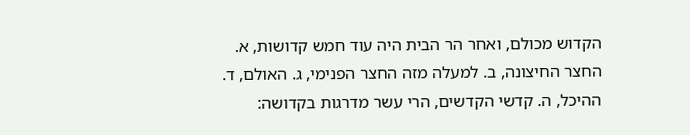הקדוש מכולם, ואחר הר הבית היה עוד חמש קדושות, א. החצר החיצונה, ב. למעלה מזה החצר הפנימי, ג. האולם, ד. ההיכל, ה. קדשי הקדשים, הרי עשר מדרגות בקדושה: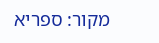מקור: ספריא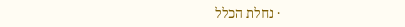· נחלת הכלל